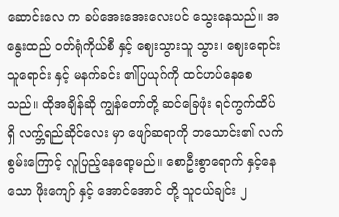ဆောင်းလေ က ခပ်အေးအေးလေးပင် သွေးနေသည်။ အနွေးထည် ဝတ်ရုံကိုယ်စီ နှင့် ဈေးသွားသူ သွား၊ ဈေးရောင်းသူရောင်း နှင့် မနက်ခင်း ၏ပြယုဂ်ကို ထင်ဟပ်နေစေသည်။ ထိုအချိန်ဆို ကျွန်တော်တို့ ဆင်ခြေဖုံး ရင်ကွက်ထိပ် ရှိ လက္ဘ်ရည်ဆိုင်လေး မှာ ဖျော်ဆရာကို ဘသောင်း၏ လက်စွမ်းကြောင့် လူပြည့်နေရော့မည်။ စောဦးစွာရောက် နှင့်နေသော ဖိုးကျော် နှင့် အောင်အောင် တို့ သူငယ်ချင်း ၂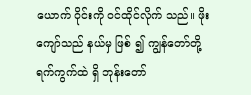ယောက် ဝိုင်းကို ဝင်ထိုင်လိုက် သည်။ ဖိုးကျော်သည် နယ်မှ ဖြစ် ၍ ကျွန်တော်တို့ ရက်ကွက်ထဲ ရှိ ဘုန်းတော်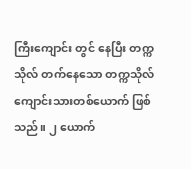ကြီးကျောင်း တွင် နေပြီး တက္ကသိုလ် တက်နေသော တက္ကသိုလ်ကျောင်းသားတစ်ယောက် ဖြစ်သည်။ ၂ ယောက်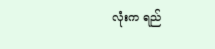လုံးက ရည်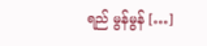ရည် မွန်မွန် […]